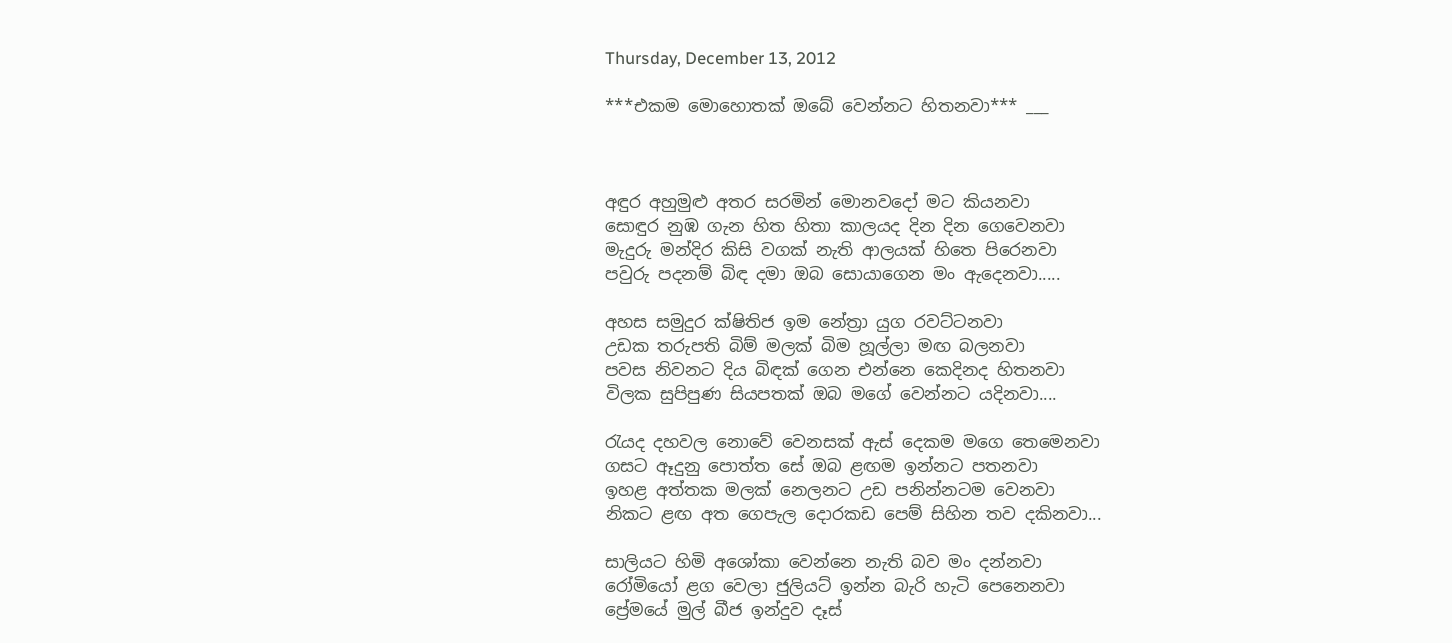Thursday, December 13, 2012

***එකම මොහොතක් ඔබේ වෙන්නට හිතනවා*** ___



අඳුර අහුමුළු අතර සරමින් මොනවදෝ මට කියනවා
සොඳුර නුඹ ගැන හිත හිතා කාලයද දින දින ගෙවෙනවා
මැදුරු මන්දිර කිසි වගක් නැති ආලයක් හිතෙ පිරෙනවා
පවුරු පදනම් බිඳ දමා ඔබ සොයාගෙන මං ඇදෙනවා.....

අහස සමුදුර ක්ෂිතිජ ඉම නේත්‍රා යුග රවට්ටනවා
උඩක තරුපති බිම් මලක් බිම හූල්ලා මඟ බලනවා
පවස නිවනට දිය බිඳක් ගෙන එන්නෙ කෙදිනද හිතනවා
විලක සුපිපුණ සියපතක් ඔබ මගේ වෙන්නට යදිනවා....

රැයද දහවල නොවේ වෙනසක් ඇස් දෙකම මගෙ තෙමෙනවා
ගසට ඈදුනු පොත්ත සේ ඔබ ළඟම ඉන්නට පතනවා
ඉහළ අත්තක මලක් නෙලනට උඩ පනින්නටම වෙනවා
නිකට ළඟ අත ගෙපැල දොරකඩ පෙම් සිහින තව දකිනවා...

සාලියට හිමි අශෝකා වෙන්නෙ නැති බව මං දන්නවා
රෝමියෝ ළග වෙලා ජුලියට් ඉන්න බැරි හැටි පෙනෙනවා
ප්‍රේමයේ මුල් බීජ ඉන්දුව දෑස්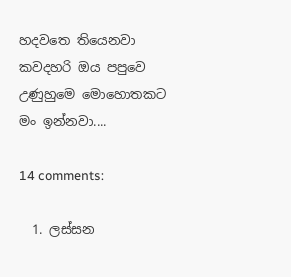හදවතෙ තියෙනවා
කවදහරි ඔය පපුවෙ උණුහුමෙ මොහොතකට මං ඉන්නවා....

14 comments:

  1. ලස්සන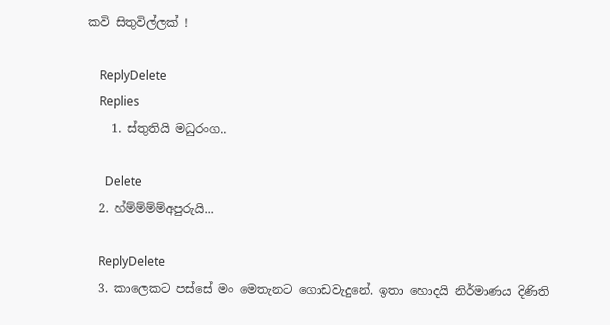කවි සිතුවිල්ලක් !

    ReplyDelete
    Replies
    1. ස්තුතියි මධුරංග..

      Delete
  2. හ්ම්ම්ම්ම්අපුරුයි...

    ReplyDelete
  3. කාලෙකට පස්සේ මං මෙතැනට ගොඩවැදුනේ. ඉතා හොදයි නිර්මාණය දිණිති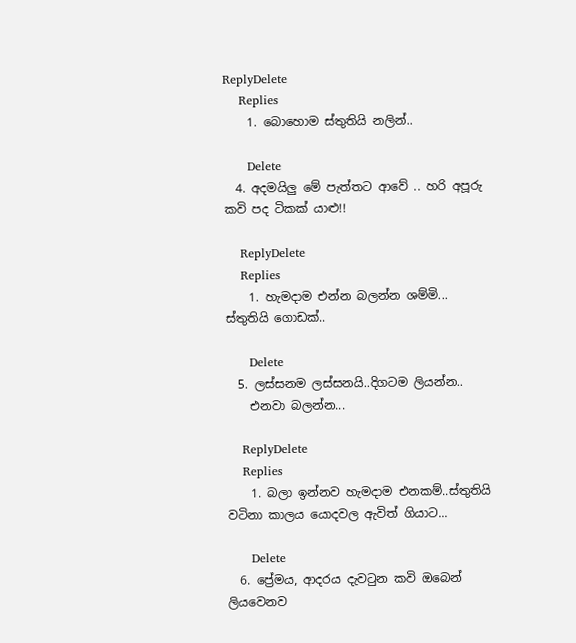ReplyDelete
    Replies
    1. බොහොම ස්තුතියි නලින්..

      Delete
  4. අදමයිලු මේ පැත්තට ආවේ .. හරි අපූරු කවි පද ටිකක් යාළු!!

    ReplyDelete
    Replies
    1. හැමදාම එන්න බලන්න ශම්මි... ස්තුතියි ගොඩක්..

      Delete
  5. ලස්සනම ලස්සනයි..දිගටම ලියන්න..
    එනවා බලන්න...

    ReplyDelete
    Replies
    1. බලා ඉන්නව හැමදාම එනකම්..ස්තුතියි වටිනා කාලය යොදවල ඇවිත් ගියාට...

      Delete
  6. ප්‍රේමය, ආදරය දැවටුන කවි ඔබෙන් ලියවෙනව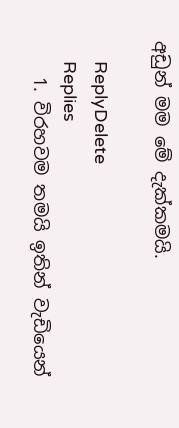අඩුන් මම මේ දැක්කමයි.

    ReplyDelete
    Replies
    1. විරහවම තමයි ඉතින් වැඩියෙන්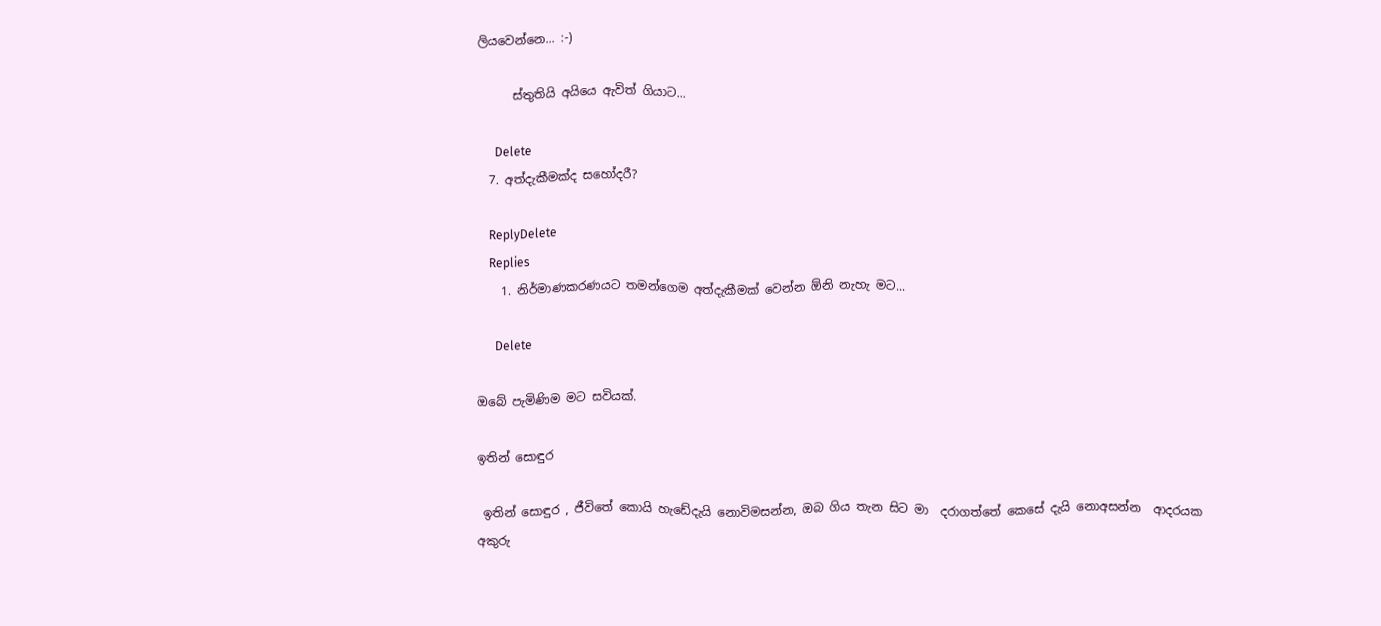ලියවෙන්නෙ... :-)

      ස්තුතියි අයියෙ ඇවිත් ගියාට...

      Delete
  7. අත්දැකීමක්ද සහෝදරී?

    ReplyDelete
    Replies
    1. නිර්මාණකරණයට තමන්ගෙම අත්දැකීමක් වෙන්න ඕනි නැහැ මට...

      Delete

ඔබේ පැමිණිම මට සවියක්.

ඉතින් සොඳුර

 ඉතින් සොඳුර , ජීවිතේ කොයි හැඩේදැයි නොවිමසන්න, ඔබ ගිය තැන සිට මා  දරාගත්තේ කෙසේ දැයි නොඅසන්න  ආදරයක අකුරු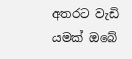අතරට වැඩි යමක් ඔබේ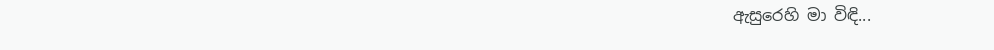ඇසුරෙහි මා විඳි...